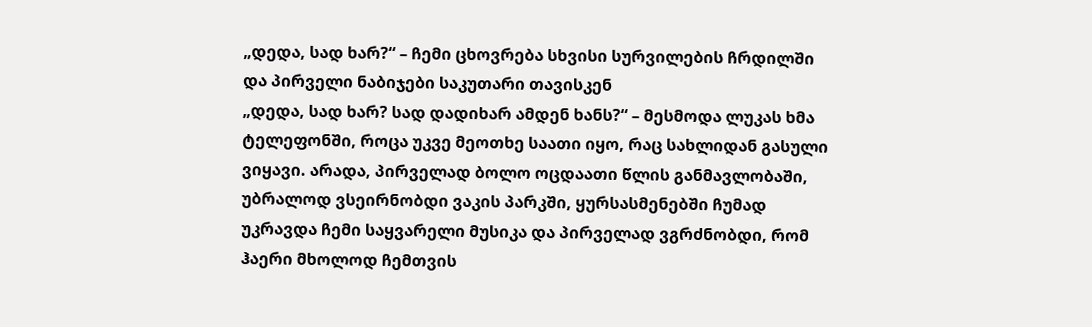„დედა, სად ხარ?“ – ჩემი ცხოვრება სხვისი სურვილების ჩრდილში და პირველი ნაბიჯები საკუთარი თავისკენ
„დედა, სად ხარ? სად დადიხარ ამდენ ხანს?“ – მესმოდა ლუკას ხმა ტელეფონში, როცა უკვე მეოთხე საათი იყო, რაც სახლიდან გასული ვიყავი. არადა, პირველად ბოლო ოცდაათი წლის განმავლობაში, უბრალოდ ვსეირნობდი ვაკის პარკში, ყურსასმენებში ჩუმად უკრავდა ჩემი საყვარელი მუსიკა და პირველად ვგრძნობდი, რომ ჰაერი მხოლოდ ჩემთვის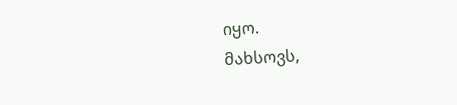იყო.
მახსოვს,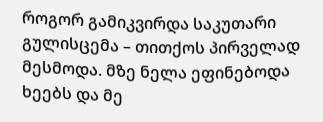როგორ გამიკვირდა საკუთარი გულისცემა – თითქოს პირველად მესმოდა. მზე ნელა ეფინებოდა ხეებს და მე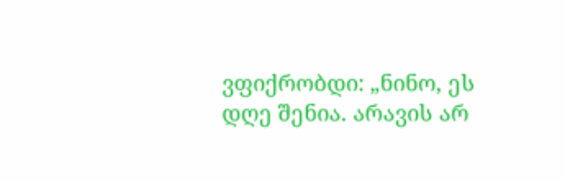ვფიქრობდი: „ნინო, ეს დღე შენია. არავის არ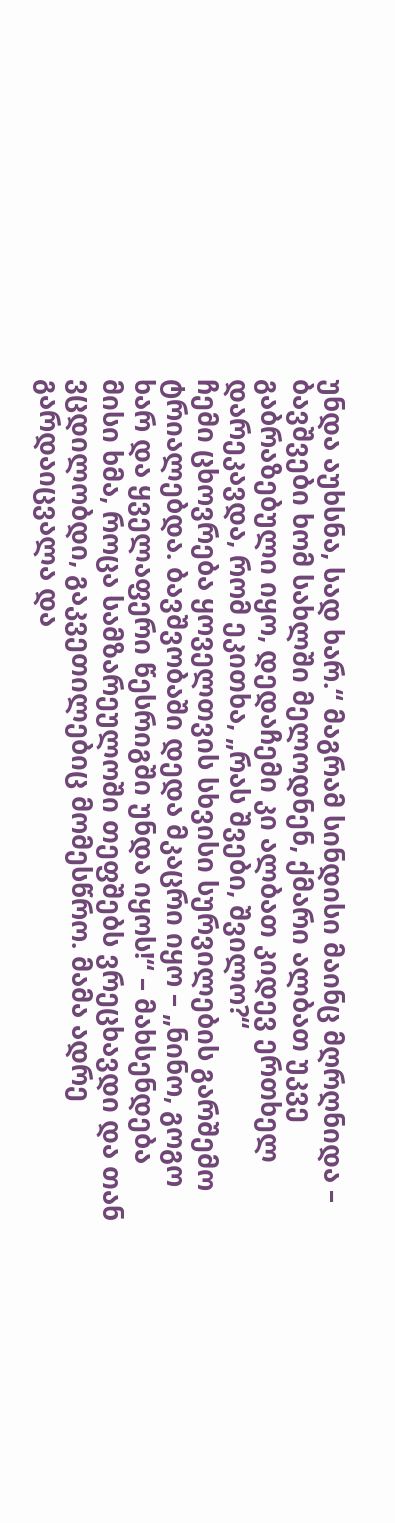უნდა აუხსნა, სად ხარ.“ მაგრამ სინდისი მაინც მღრღნიდა – ბავშვები ხომ სახლში მელოდნენ, ქმარი ალბათ უკვე გაბრაზებული იყო, დედაჩემი კი ალბათ კიდევ ერთხელ დარეკავდა, რომ ეკითხა, „რას შვები, შვილო?“
ჩემი ცხოვრება ყოველთვის სხვისი სურვილების გარშემო ტრიალებდა. ბავშვობაში დედა მკაცრი იყო – „ნინო, გოგო ხარ და ყველაფერი წესრიგში უნდა იყოს!“ – მახსენდება მისი ხმა, როცა სამზარეულოში თეფშებს ვრეცხავდი და თან ვცდილობდი, გაკვეთილებიც მომესწრო. მამა ადრე გარდაიცვალა და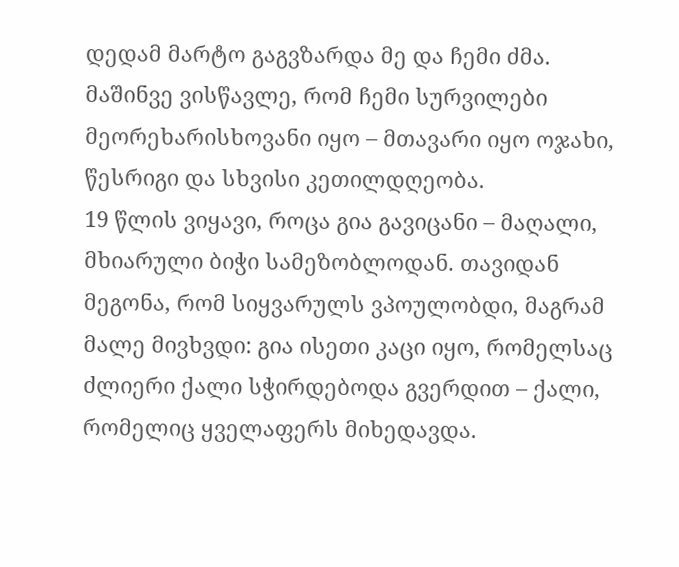დედამ მარტო გაგვზარდა მე და ჩემი ძმა. მაშინვე ვისწავლე, რომ ჩემი სურვილები მეორეხარისხოვანი იყო – მთავარი იყო ოჯახი, წესრიგი და სხვისი კეთილდღეობა.
19 წლის ვიყავი, როცა გია გავიცანი – მაღალი, მხიარული ბიჭი სამეზობლოდან. თავიდან მეგონა, რომ სიყვარულს ვპოულობდი, მაგრამ მალე მივხვდი: გია ისეთი კაცი იყო, რომელსაც ძლიერი ქალი სჭირდებოდა გვერდით – ქალი, რომელიც ყველაფერს მიხედავდა.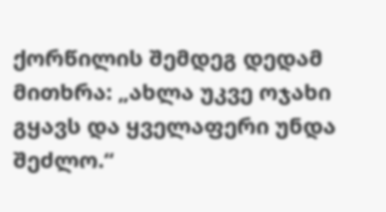ქორწილის შემდეგ დედამ მითხრა: „ახლა უკვე ოჯახი გყავს და ყველაფერი უნდა შეძლო.“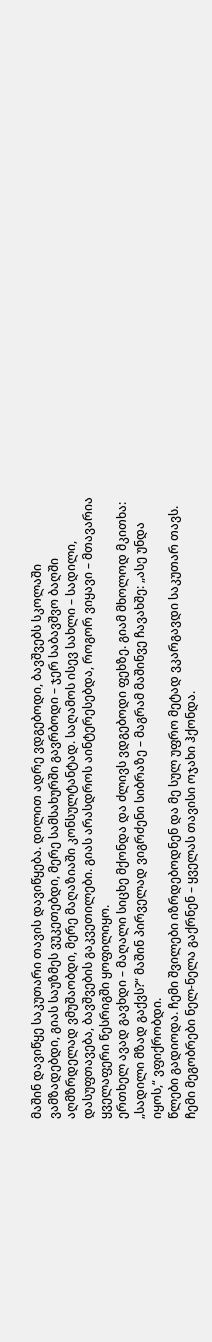მაშინ დავიწყე საკუთარი თავის დავიწყება. დილით ადრე ვდგებოდი, ბავშვებს სკოლაში ვამზადებდი, გიას საუზმეს ვუკეთებდი, მერე სამსახურში გავრბოდი – ჯერ საბავშვო ბაღში აღმზრდელად ვმუშაობდი, მერე მაღაზიაში კონსულტანტად. საღამოს ისევ სახლი – სადილი, დასუფთავება, ბავშვების გაკვეთილები. გიას არასდროს აინტერესებდა, როგორ ვიყავი – მთავარია ყველაფერი წესრიგში ყოფილიყო.
ერთხელ ავად გავხდი – მაღალი სიცხე მქონდა და ძლივს ვდგებოდი ფეხზე. გიამ მხოლოდ მკითხა: „სადილი მზად გაქვს?“ მაშინ პირველად ვიგრძენი სიბრაზე – მაგრამ მაშინვე ჩავახშე: „ასე უნდა იყოს,“ ვფიქრობდი.
წლები გადიოდა. ჩემი შვილები იზრდებოდნენ და მე სულ უფრო მეტად ვკარგავდი საკუთარ თავს. ჩემი მეგობრები ნელ-ნელა გაქრნენ – ყველას თავისი ოჯახი ჰქონდა.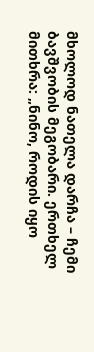მხოლოდ ნათელა დარჩა – ჩემი ბავშვობის მეგობარი. ერთხელ მითხრა: „ნინო, როდის იყო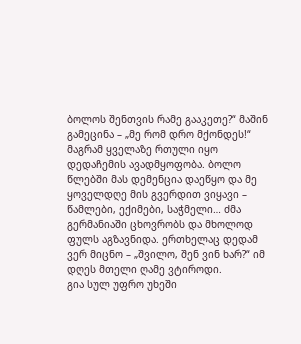ბოლოს შენთვის რამე გააკეთე?“ მაშინ გამეცინა – „მე რომ დრო მქონდეს!“
მაგრამ ყველაზე რთული იყო დედაჩემის ავადმყოფობა. ბოლო წლებში მას დემენცია დაეწყო და მე ყოველდღე მის გვერდით ვიყავი – წამლები, ექიმები, საჭმელი… ძმა გერმანიაში ცხოვრობს და მხოლოდ ფულს აგზავნიდა. ერთხელაც დედამ ვერ მიცნო – „შვილო, შენ ვინ ხარ?“ იმ დღეს მთელი ღამე ვტიროდი.
გია სულ უფრო უხეში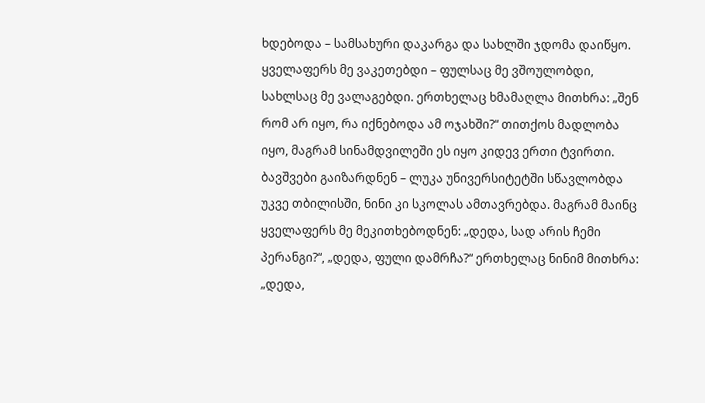ხდებოდა – სამსახური დაკარგა და სახლში ჯდომა დაიწყო. ყველაფერს მე ვაკეთებდი – ფულსაც მე ვშოულობდი, სახლსაც მე ვალაგებდი. ერთხელაც ხმამაღლა მითხრა: „შენ რომ არ იყო, რა იქნებოდა ამ ოჯახში?“ თითქოს მადლობა იყო, მაგრამ სინამდვილეში ეს იყო კიდევ ერთი ტვირთი.
ბავშვები გაიზარდნენ – ლუკა უნივერსიტეტში სწავლობდა უკვე თბილისში, ნინი კი სკოლას ამთავრებდა. მაგრამ მაინც ყველაფერს მე მეკითხებოდნენ: „დედა, სად არის ჩემი პერანგი?“, „დედა, ფული დამრჩა?“ ერთხელაც ნინიმ მითხრა: „დედა,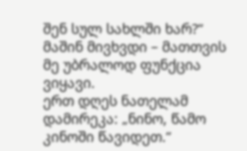შენ სულ სახლში ხარ?“ მაშინ მივხვდი – მათთვის მე უბრალოდ ფუნქცია ვიყავი.
ერთ დღეს ნათელამ დამირეკა: „ნინო, წამო კინოში წავიდეთ.“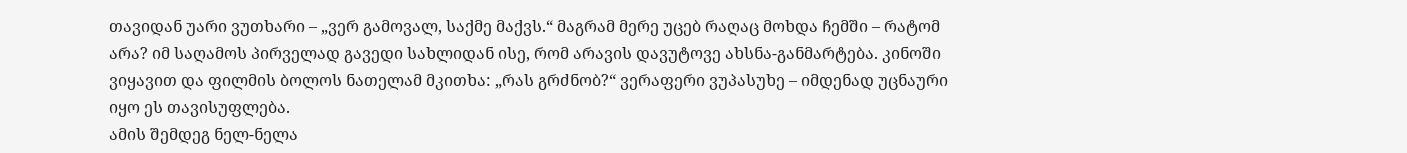თავიდან უარი ვუთხარი – „ვერ გამოვალ, საქმე მაქვს.“ მაგრამ მერე უცებ რაღაც მოხდა ჩემში – რატომ არა? იმ საღამოს პირველად გავედი სახლიდან ისე, რომ არავის დავუტოვე ახსნა-განმარტება. კინოში ვიყავით და ფილმის ბოლოს ნათელამ მკითხა: „რას გრძნობ?“ ვერაფერი ვუპასუხე – იმდენად უცნაური იყო ეს თავისუფლება.
ამის შემდეგ ნელ-ნელა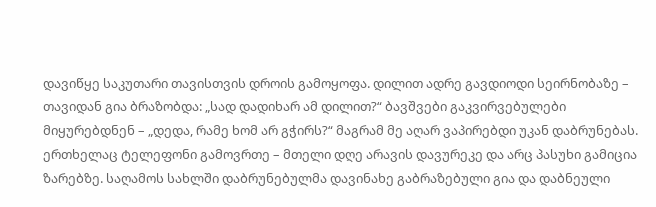დავიწყე საკუთარი თავისთვის დროის გამოყოფა. დილით ადრე გავდიოდი სეირნობაზე – თავიდან გია ბრაზობდა: „სად დადიხარ ამ დილით?“ ბავშვები გაკვირვებულები მიყურებდნენ – „დედა, რამე ხომ არ გჭირს?“ მაგრამ მე აღარ ვაპირებდი უკან დაბრუნებას.
ერთხელაც ტელეფონი გამოვრთე – მთელი დღე არავის დავურეკე და არც პასუხი გამიცია ზარებზე. საღამოს სახლში დაბრუნებულმა დავინახე გაბრაზებული გია და დაბნეული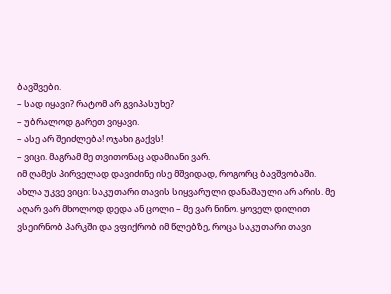ბავშვები.
– სად იყავი? რატომ არ გვიპასუხე?
– უბრალოდ გარეთ ვიყავი.
– ასე არ შეიძლება! ოჯახი გაქვს!
– ვიცი. მაგრამ მე თვითონაც ადამიანი ვარ.
იმ ღამეს პირველად დავიძინე ისე მშვიდად, როგორც ბავშვობაში.
ახლა უკვე ვიცი: საკუთარი თავის სიყვარული დანაშაული არ არის. მე აღარ ვარ მხოლოდ დედა ან ცოლი – მე ვარ ნინო. ყოველ დილით ვსეირნობ პარკში და ვფიქრობ იმ წლებზე, როცა საკუთარი თავი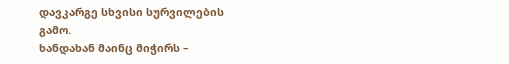დავკარგე სხვისი სურვილების გამო.
ხანდახან მაინც მიჭირს –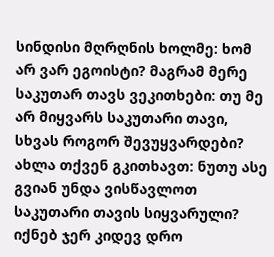სინდისი მღრღნის ხოლმე: ხომ არ ვარ ეგოისტი? მაგრამ მერე საკუთარ თავს ვეკითხები: თუ მე არ მიყვარს საკუთარი თავი, სხვას როგორ შევუყვარდები?
ახლა თქვენ გკითხავთ: ნუთუ ასე გვიან უნდა ვისწავლოთ საკუთარი თავის სიყვარული? იქნებ ჯერ კიდევ დრო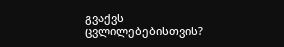გვაქვს ცვლილებებისთვის?